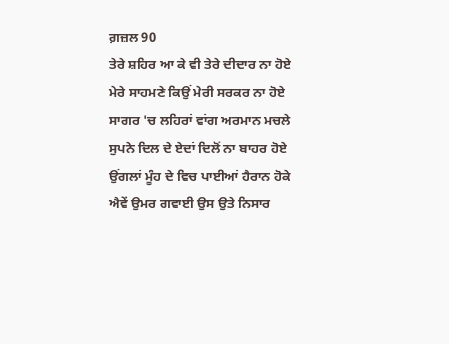ਗ਼ਜ਼ਲ 90
ਤੇਰੇ ਸ਼ਹਿਰ ਆ ਕੇ ਵੀ ਤੇਰੇ ਦੀਦਾਰ ਨਾ ਹੋਏ
ਮੇਰੇ ਸਾਹਮਣੇ ਕਿਉਂ ਮੇਰੀ ਸਰਕਰ ਨਾ ਹੋਏ
ਸਾਗਰ 'ਚ ਲਹਿਰਾਂ ਵਾਂਗ ਅਰਮਾਨ ਮਚਲੇ
ਸੁਪਨੇ ਦਿਲ ਦੇ ਏਦਾਂ ਦਿਲੋਂ ਨਾ ਬਾਹਰ ਹੋਏ
ਉਂਗਲਾਂ ਮੂੰਹ ਦੇ ਵਿਚ ਪਾਈਆਂ ਹੈਰਾਨ ਹੋਕੇ
ਐਵੇਂ ਉਮਰ ਗਵਾਈ ਉਸ ਉਤੇ ਨਿਸਾਰ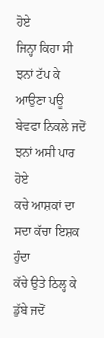ਹੋਏ
ਜਿਨ੍ਹਾ ਕਿਹਾ ਸੀ ਝਨਾਂ ਟੱਪ ਕੇ ਆਉਣਾ ਪਊ
ਬੇਵਫਾ ਨਿਕਲੇ ਜਦੋਂ ਝਨਾਂ ਅਸੀ ਪਾਰ ਹੋਏ
ਕਚੇ ਆਸ਼ਕਾਂ ਦਾ ਸਦਾ ਕੱਚਾ ਇਸ਼ਕ ਹੁੰਦਾ
ਕੱਚੇ ਉਤੇ ਠਿਲ੍ਹ ਕੇ ਡੁੱਬੇ ਜਦੋਂ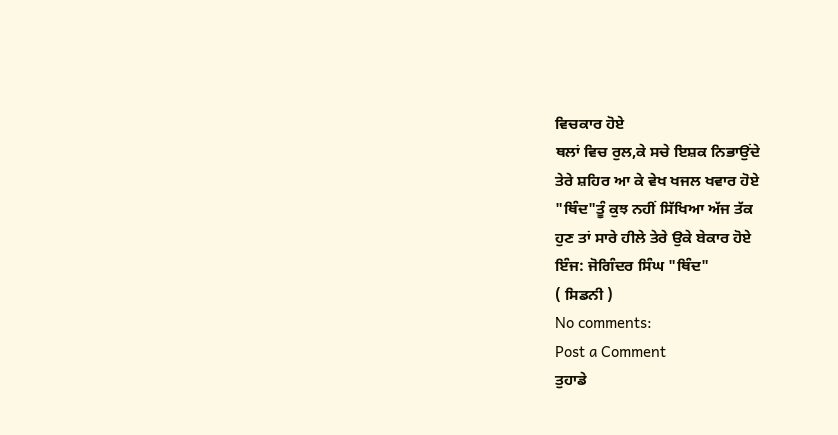ਵਿਚਕਾਰ ਹੋਏ
ਥਲਾਂ ਵਿਚ ਰੁਲ,ਕੇ ਸਚੇ ਇਸ਼ਕ ਨਿਭਾਉਂਦੇ
ਤੇਰੇ ਸ਼ਹਿਰ ਆ ਕੇ ਵੇਖ ਖਜਲ ਖਵਾਰ ਹੋਏ
"ਥਿੰਦ"ਤੂੰ ਕੁਝ ਨਹੀਂ ਸਿੱਖਿਆ ਅੱਜ ਤੱਕ
ਹੁਣ ਤਾਂ ਸਾਰੇ ਹੀਲੇ ਤੇਰੇ ਉਕੇ ਬੇਕਾਰ ਹੋਏ
ਇੰਜ: ਜੋਗਿੰਦਰ ਸਿੰਘ "ਥਿੰਦ"
( ਸਿਡਨੀ )
No comments:
Post a Comment
ਤੁਹਾਡੇ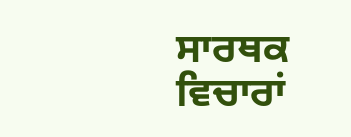ਸਾਰਥਕ ਵਿਚਾਰਾਂ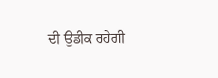ਦੀ ਉਡੀਕ ਰਹੇਗੀ